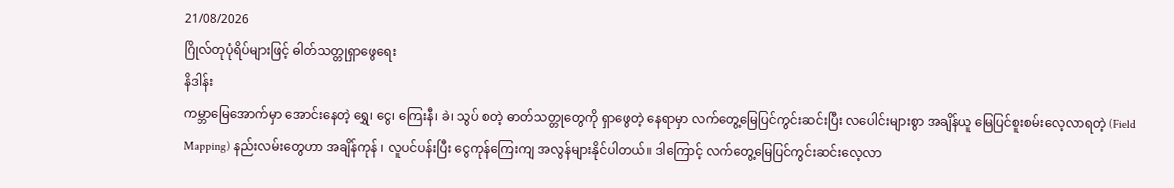21/08/2026
ဂြိုလ်တုပုံရိပ်များဖြင့် ဓါတ်သတ္တုရှာဖွေရေး
နိဒါန်း
ကမ္ဘာမြေအောက်မှာ အောင်းနေတဲ့ ရွှေ၊ ငွေ၊ ကြေးနီ၊ ခဲ၊ သွပ် စတဲ့ ဓာတ်သတ္တုတွေကို ရှာဖွေတဲ့ နေရာမှာ လက်တွေ့မြေပြင်ကွင်းဆင်းပြီး လပေါင်းများစွာ အချိန်ယူ မြေပြင်စူးစမ်းလေ့လာရတဲ့ (Field Mapping) နည်းလမ်းတွေဟာ အချိန်ကုန် ၊ လူပင်ပန်းပြီး ငွေကုန်ကြေးကျ အလွန်များနိုင်ပါတယ်။ ဒါကြောင့် လက်တွေ့မြေပြင်ကွင်းဆင်းလေ့လာ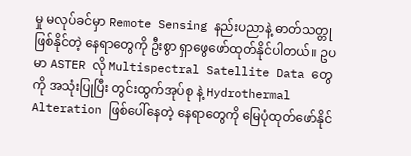မှု မလုပ်ခင်မှာ Remote Sensing နည်းပညာနဲ့ ဓာတ်သတ္တုဖြစ်နိုင်တဲ့ နေရာတွေကို ဦးစွာ ရှာဖွေဖော်ထုတ်နိုင်ပါတယ်။ ဥပမာ ASTER လို Multispectral Satellite Data တွေကို အသုံးပြုပြီး တွင်းထွက်အုပ်စု နဲ့ Hydrothermal Alteration ဖြစ်ပေါ်နေတဲ့ နေရာတွေကို မြေပုံထုတ်ဖော်နိုင်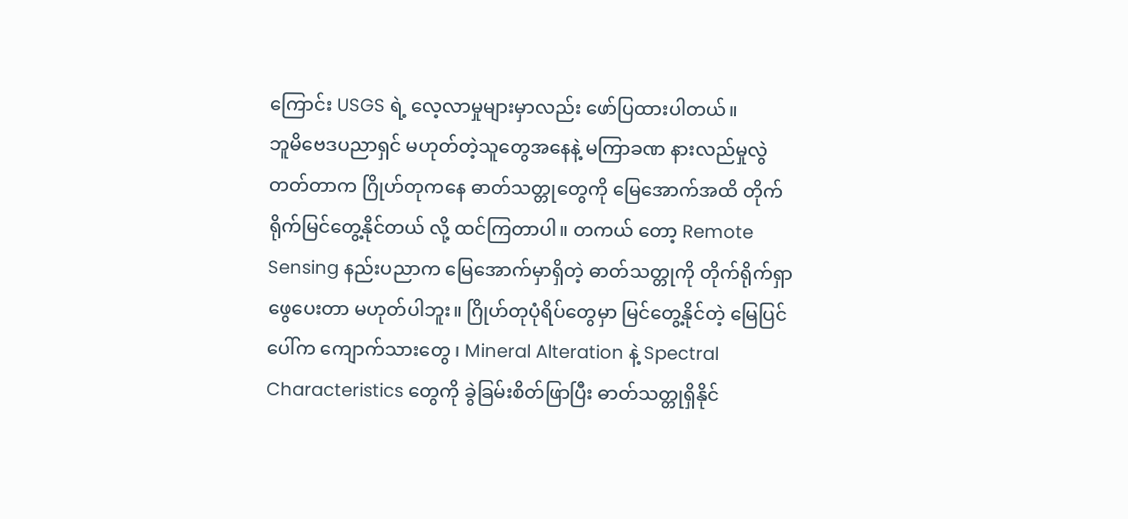ကြောင်း USGS ရဲ့ လေ့လာမှုများမှာလည်း ဖော်ပြထားပါတယ်။
ဘူမိဗေဒပညာရှင် မဟုတ်တဲ့သူတွေအနေနဲ့ မကြာခဏ နားလည်မှုလွဲတတ်တာက ဂြိုဟ်တုကနေ ဓာတ်သတ္တုတွေကို မြေအောက်အထိ တိုက်ရိုက်မြင်တွေ့နိုင်တယ် လို့ ထင်ကြတာပါ။ တကယ် တော့ Remote Sensing နည်းပညာက မြေအောက်မှာရှိတဲ့ ဓာတ်သတ္တုကို တိုက်ရိုက်ရှာဖွေပေးတာ မဟုတ်ပါဘူး။ ဂြိုဟ်တုပုံရိပ်တွေမှာ မြင်တွေ့နိုင်တဲ့ မြေပြင်ပေါ်က ကျောက်သားတွေ ၊ Mineral Alteration နဲ့ Spectral Characteristics တွေကို ခွဲခြမ်းစိတ်ဖြာပြီး ဓာတ်သတ္တုရှိနိုင်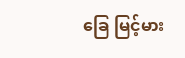ခြေ မြင့်မား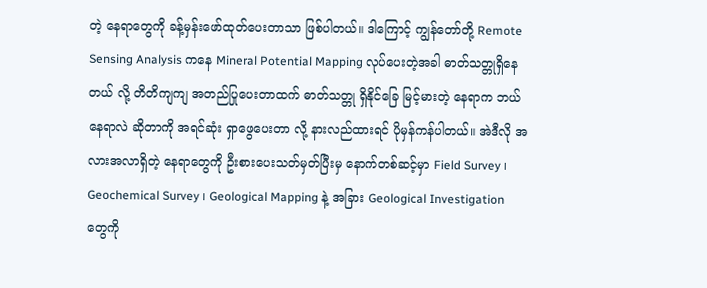တဲ့ နေရာတွေကို ခန့်မှန်းဖော်ထုတ်ပေးတာသာ ဖြစ်ပါတယ်။ ဒါကြောင့် ကျွန်တော်တို့ Remote Sensing Analysis ကနေ Mineral Potential Mapping လုပ်ပေးတဲ့အခါ ဓာတ်သတ္တုရှိနေတယ် လို့ တိတိကျကျ အတည်ပြုပေးတာထက် ဓာတ်သတ္တု ရှိနိုင်ခြေ မြင့်မားတဲ့ နေရာက ဘယ်နေရာလဲ ဆိုတာကို အရင်ဆုံး ရှာဖွေပေးတာ လို့ နားလည်ထားရင် ပိုမှန်ကန်ပါတယ်။ အဲဒီလို အလားအလာရှိတဲ့ နေရာတွေကို ဦးစားပေးသတ်မှတ်ပြီးမှ နောက်တစ်ဆင့်မှာ Field Survey ၊ Geochemical Survey ၊ Geological Mapping နဲ့ အခြား Geological Investigation တွေကို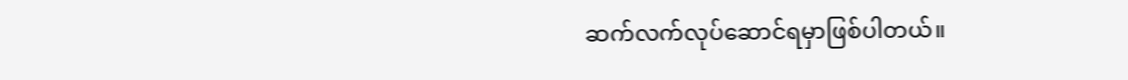ဆက်လက်လုပ်ဆောင်ရမှာဖြစ်ပါတယ်။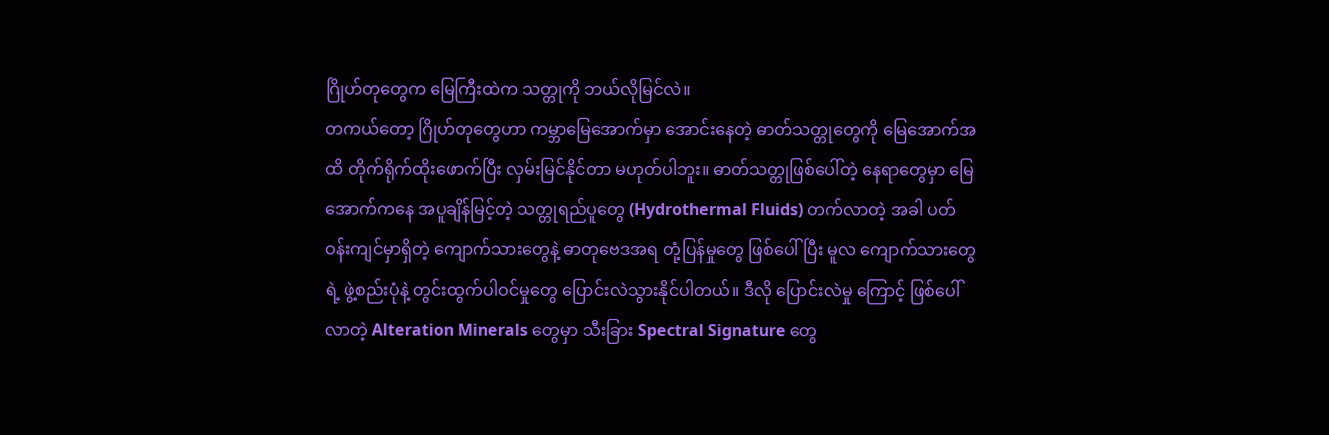ဂြိုဟ်တုတွေက မြေကြီးထဲက သတ္တုကို ဘယ်လိုမြင်လဲ။
တကယ်တော့ ဂြိုဟ်တုတွေဟာ ကမ္ဘာမြေအောက်မှာ အောင်းနေတဲ့ ဓာတ်သတ္တုတွေကို မြေအောက်အထိ တိုက်ရိုက်ထိုးဖောက်ပြီး လှမ်းမြင်နိုင်တာ မဟုတ်ပါဘူး။ ဓာတ်သတ္တုဖြစ်ပေါ်တဲ့ နေရာတွေမှာ မြေအောက်ကနေ အပူချိန်မြင့်တဲ့ သတ္တုရည်ပူတွေ (Hydrothermal Fluids) တက်လာတဲ့ အခါ ပတ်ဝန်းကျင်မှာရှိတဲ့ ကျောက်သားတွေနဲ့ ဓာတုဗေဒအရ တုံ့ပြန်မှုတွေ ဖြစ်ပေါ်ပြီး မူလ ကျောက်သားတွေရဲ့ ဖွဲ့စည်းပုံနဲ့ တွင်းထွက်ပါဝင်မှုတွေ ပြောင်းလဲသွားနိုင်ပါတယ်။ ဒီလို ပြောင်းလဲမှု ကြောင့် ဖြစ်ပေါ်လာတဲ့ Alteration Minerals တွေမှာ သီးခြား Spectral Signature တွေ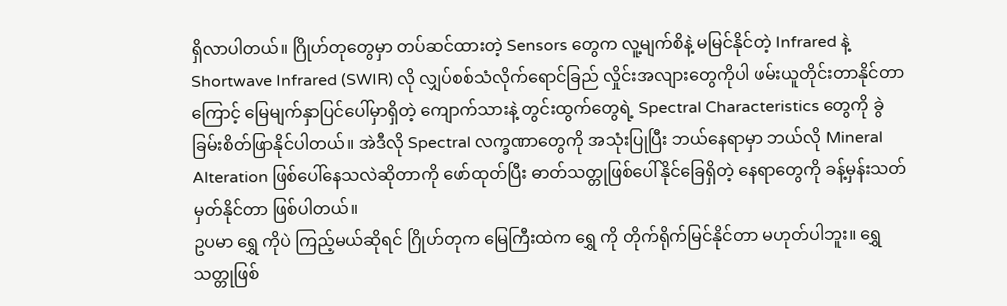ရှိလာပါတယ်။ ဂြိုဟ်တုတွေမှာ တပ်ဆင်ထားတဲ့ Sensors တွေက လူ့မျက်စိနဲ့ မမြင်နိုင်တဲ့ Infrared နဲ့ Shortwave Infrared (SWIR) လို လျှပ်စစ်သံလိုက်ရောင်ခြည် လှိုင်းအလျားတွေကိုပါ ဖမ်းယူတိုင်းတာနိုင်တာကြောင့် မြေမျက်နှာပြင်ပေါ်မှာရှိတဲ့ ကျောက်သားနဲ့ တွင်းထွက်တွေရဲ့ Spectral Characteristics တွေကို ခွဲခြမ်းစိတ်ဖြာနိုင်ပါတယ်။ အဲဒီလို Spectral လက္ခဏာတွေကို အသုံးပြုပြီး ဘယ်နေရာမှာ ဘယ်လို Mineral Alteration ဖြစ်ပေါ်နေသလဲဆိုတာကို ဖော်ထုတ်ပြီး ဓာတ်သတ္တုဖြစ်ပေါ်နိုင်ခြေရှိတဲ့ နေရာတွေကို ခန့်မှန်းသတ်မှတ်နိုင်တာ ဖြစ်ပါတယ်။
ဥပမာ ရွှေ ကိုပဲ ကြည့်မယ်ဆိုရင် ဂြိုဟ်တုက မြေကြီးထဲက ရွှေ ကို တိုက်ရိုက်မြင်နိုင်တာ မဟုတ်ပါဘူး။ ရွှေသတ္တုဖြစ်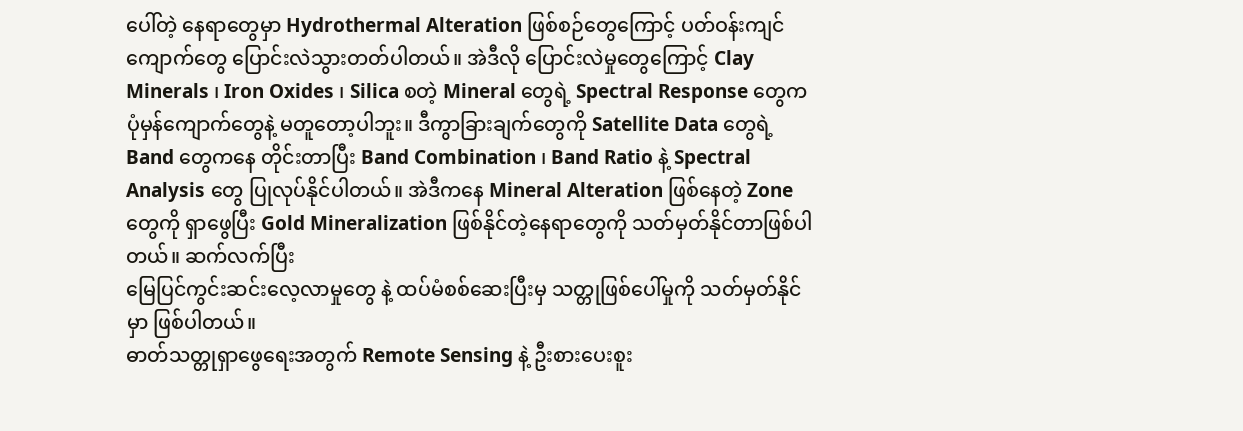ပေါ်တဲ့ နေရာတွေမှာ Hydrothermal Alteration ဖြစ်စဉ်တွေကြောင့် ပတ်ဝန်းကျင်ကျောက်တွေ ပြောင်းလဲသွားတတ်ပါတယ်။ အဲဒီလို ပြောင်းလဲမှုတွေကြောင့် Clay Minerals ၊ Iron Oxides ၊ Silica စတဲ့ Mineral တွေရဲ့ Spectral Response တွေက ပုံမှန်ကျောက်တွေနဲ့ မတူတော့ပါဘူး။ ဒီကွာခြားချက်တွေကို Satellite Data တွေရဲ့ Band တွေကနေ တိုင်းတာပြီး Band Combination ၊ Band Ratio နဲ့ Spectral Analysis တွေ ပြုလုပ်နိုင်ပါတယ်။ အဲဒီကနေ Mineral Alteration ဖြစ်နေတဲ့ Zone တွေကို ရှာဖွေပြီး Gold Mineralization ဖြစ်နိုင်တဲ့နေရာတွေကို သတ်မှတ်နိုင်တာဖြစ်ပါတယ်။ ဆက်လက်ပြီး
မြေပြင်ကွင်းဆင်းလေ့လာမှုတွေ နဲ့ ထပ်မံစစ်ဆေးပြီးမှ သတ္တုဖြစ်ပေါ်မှုကို သတ်မှတ်နိုင်မှာ ဖြစ်ပါတယ်။
ဓာတ်သတ္တုရှာဖွေရေးအတွက် Remote Sensing နဲ့ ဦးစားပေးစူး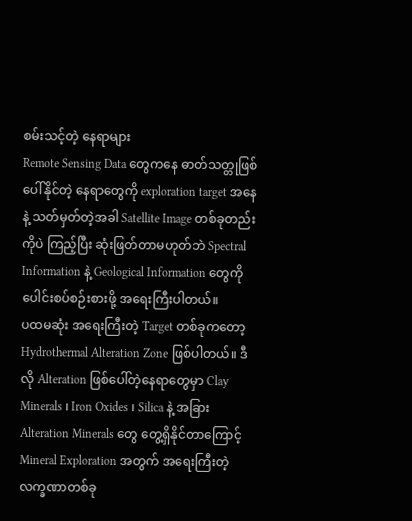စမ်းသင့်တဲ့ နေရာများ
Remote Sensing Data တွေကနေ ဓာတ်သတ္တုဖြစ်ပေါ်နိုင်တဲ့ နေရာတွေကို exploration target အနေနဲ့ သတ်မှတ်တဲ့အခါ Satellite Image တစ်ခုတည်းကိုပဲ ကြည့်ပြီး ဆုံးဖြတ်တာမဟုတ်ဘဲ Spectral Information နဲ့ Geological Information တွေကို ပေါင်းစပ်စဉ်းစားဖို့ အရေးကြီးပါတယ်။
ပထမဆုံး အရေးကြီးတဲ့ Target တစ်ခုကတော့ Hydrothermal Alteration Zone ဖြစ်ပါတယ်။ ဒီလို Alteration ဖြစ်ပေါ်တဲ့နေရာတွေမှာ Clay Minerals ၊ Iron Oxides ၊ Silica နဲ့ အခြား Alteration Minerals တွေ တွေ့ရှိနိုင်တာကြောင့် Mineral Exploration အတွက် အရေးကြီးတဲ့ လက္ခဏာတစ်ခု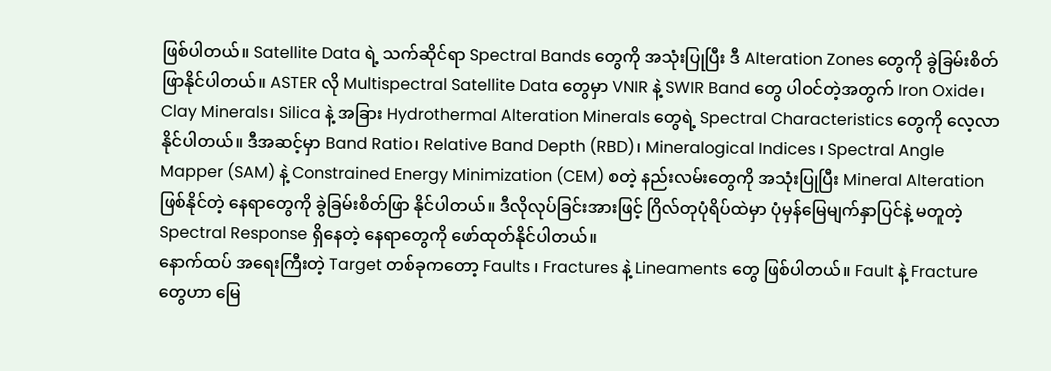ဖြစ်ပါတယ်။ Satellite Data ရဲ့ သက်ဆိုင်ရာ Spectral Bands တွေကို အသုံးပြုပြီး ဒီ Alteration Zones တွေကို ခွဲခြမ်းစိတ်ဖြာနိုင်ပါတယ်။ ASTER လို Multispectral Satellite Data တွေမှာ VNIR နဲ့ SWIR Band တွေ ပါဝင်တဲ့အတွက် Iron Oxide၊ Clay Minerals၊ Silica နဲ့ အခြား Hydrothermal Alteration Minerals တွေရဲ့ Spectral Characteristics တွေကို လေ့လာနိုင်ပါတယ်။ ဒီအဆင့်မှာ Band Ratio၊ Relative Band Depth (RBD)၊ Mineralogical Indices ၊ Spectral Angle Mapper (SAM) နဲ့ Constrained Energy Minimization (CEM) စတဲ့ နည်းလမ်းတွေကို အသုံးပြုပြီး Mineral Alteration ဖြစ်နိုင်တဲ့ နေရာတွေကို ခွဲခြမ်းစိတ်ဖြာ နိုင်ပါတယ်။ ဒီလိုလုပ်ခြင်းအားဖြင့် ဂြိလ်တုပုံရိပ်ထဲမှာ ပုံမှန်မြေမျက်နှာပြင်နဲ့ မတူတဲ့ Spectral Response ရှိနေတဲ့ နေရာတွေကို ဖော်ထုတ်နိုင်ပါတယ်။
နောက်ထပ် အရေးကြီးတဲ့ Target တစ်ခုကတော့ Faults ၊ Fractures နဲ့ Lineaments တွေ ဖြစ်ပါတယ်။ Fault နဲ့ Fracture တွေဟာ မြေ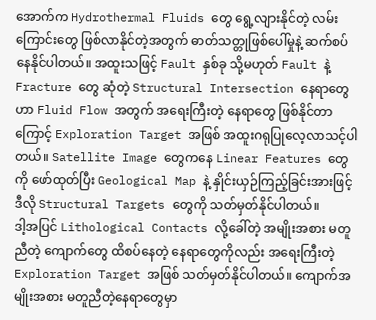အောက်က Hydrothermal Fluids တွေ ရွေ့လျားနိုင်တဲ့ လမ်းကြောင်းတွေ ဖြစ်လာနိုင်တဲ့အတွက် ဓာတ်သတ္တုဖြစ်ပေါ်မှုနဲ့ ဆက်စပ်နေနိုင်ပါတယ်။ အထူးသဖြင့် Fault နှစ်ခု သို့မဟုတ် Fault နဲ့ Fracture တွေ ဆုံတဲ့ Structural Intersection နေရာတွေဟာ Fluid Flow အတွက် အရေးကြီးတဲ့ နေရာတွေ ဖြစ်နိုင်တာကြောင့် Exploration Target အဖြစ် အထူးဂရုပြုလေ့လာသင့်ပါတယ်။ Satellite Image တွေကနေ Linear Features တွေကို ဖော်ထုတ်ပြီး Geological Map နဲ့ နှိုင်းယှဉ်ကြည့်ခြင်းအားဖြင့် ဒီလို Structural Targets တွေကို သတ်မှတ်နိုင်ပါတယ်။
ဒါ့အပြင် Lithological Contacts လို့ခေါ်တဲ့ အမျိုးအစား မတူညီတဲ့ ကျောက်တွေ ထိစပ်နေတဲ့ နေရာတွေကိုလည်း အရေးကြီးတဲ့ Exploration Target အဖြစ် သတ်မှတ်နိုင်ပါတယ်။ ကျောက်အမျိုးအစား မတူညီတဲ့နေရာတွေမှာ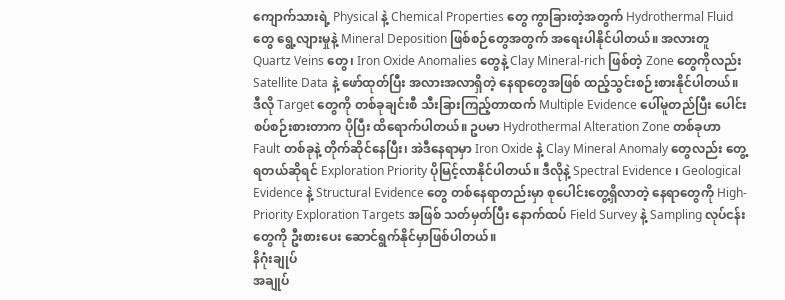ကျောက်သားရဲ့ Physical နဲ့ Chemical Properties တွေ ကွာခြားတဲ့အတွက် Hydrothermal Fluid တွေ ရွေ့လျားမှုနဲ့ Mineral Deposition ဖြစ်စဉ်တွေအတွက် အရေးပါနိုင်ပါတယ်။ အလားတူ Quartz Veins တွေ၊ Iron Oxide Anomalies တွေနဲ့ Clay Mineral-rich ဖြစ်တဲ့ Zone တွေကိုလည်း Satellite Data နဲ့ ဖော်ထုတ်ပြီး အလားအလာရှိတဲ့ နေရာတွေအဖြစ် ထည့်သွင်းစဉ်းစားနိုင်ပါတယ်။
ဒီလို Target တွေကို တစ်ခုချင်းစီ သီးခြားကြည့်တာထက် Multiple Evidence ပေါ်မူတည်ပြီး ပေါင်းစပ်စဉ်းစားတာက ပိုပြီး ထိရောက်ပါတယ်။ ဥပမာ Hydrothermal Alteration Zone တစ်ခုဟာ Fault တစ်ခုနဲ့ တိုက်ဆိုင်နေပြီး၊ အဲဒီနေရာမှာ Iron Oxide နဲ့ Clay Mineral Anomaly တွေလည်း တွေ့ရတယ်ဆိုရင် Exploration Priority ပိုမြင့်လာနိုင်ပါတယ်။ ဒီလိုနဲ့ Spectral Evidence ၊ Geological Evidence နဲ့ Structural Evidence တွေ တစ်နေရာတည်းမှာ စုပေါင်းတွေ့ရှိလာတဲ့ နေရာတွေကို High-Priority Exploration Targets အဖြစ် သတ်မှတ်ပြီး နောက်ထပ် Field Survey နဲ့ Sampling လုပ်ငန်းတွေကို ဦးစားပေး ဆောင်ရွက်နိုင်မှာဖြစ်ပါတယ်။
နိဂုံးချုပ်
အချုပ်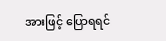အားဖြင့် ပြောရရင်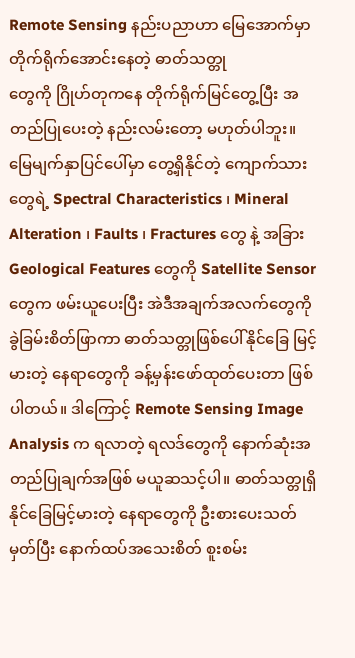Remote Sensing နည်းပညာဟာ မြေအောက်မှာ တိုက်ရိုက်အောင်းနေတဲ့ ဓာတ်သတ္တု
တွေကို ဂြိုဟ်တုကနေ တိုက်ရိုက်မြင်တွေ့ပြီး အတည်ပြုပေးတဲ့ နည်းလမ်းတော့ မဟုတ်ပါဘူး။ မြေမျက်နှာပြင်ပေါ်မှာ တွေ့ရှိနိုင်တဲ့ ကျောက်သားတွေရဲ့ Spectral Characteristics ၊ Mineral Alteration ၊ Faults ၊ Fractures တွေ နဲ့ အခြား Geological Features တွေကို Satellite Sensor တွေက ဖမ်းယူပေးပြီး အဲဒီအချက်အလက်တွေကို ခွဲခြမ်းစိတ်ဖြာကာ ဓာတ်သတ္တုဖြစ်ပေါ်နိုင်ခြေ မြင့်မားတဲ့ နေရာတွေကို ခန့်မှန်းဖော်ထုတ်ပေးတာ ဖြစ်ပါတယ်။ ဒါကြောင့် Remote Sensing Image Analysis က ရလာတဲ့ ရလဒ်တွေကို နောက်ဆုံးအတည်ပြုချက်အဖြစ် မယူဆသင့်ပါ။ ဓာတ်သတ္တုရှိနိုင်ခြေမြင့်မားတဲ့ နေရာတွေကို ဦးစားပေးသတ်မှတ်ပြီး နောက်ထပ်အသေးစိတ် စူးစမ်း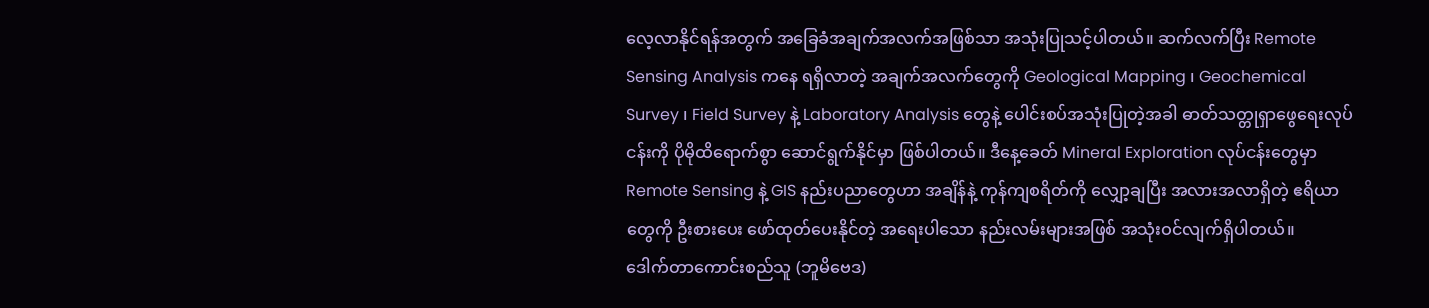လေ့လာနိုင်ရန်အတွက် အခြေခံအချက်အလက်အဖြစ်သာ အသုံးပြုသင့်ပါတယ်။ ဆက်လက်ပြီး Remote Sensing Analysis ကနေ ရရှိလာတဲ့ အချက်အလက်တွေကို Geological Mapping ၊ Geochemical Survey ၊ Field Survey နဲ့ Laboratory Analysis တွေနဲ့ ပေါင်းစပ်အသုံးပြုတဲ့အခါ ဓာတ်သတ္တုရှာဖွေရေးလုပ်ငန်းကို ပိုမိုထိရောက်စွာ ဆောင်ရွက်နိုင်မှာ ဖြစ်ပါတယ်။ ဒီနေ့ခေတ် Mineral Exploration လုပ်ငန်းတွေမှာ Remote Sensing နဲ့ GIS နည်းပညာတွေဟာ အချိန်နဲ့ ကုန်ကျစရိတ်ကို လျှော့ချပြီး အလားအလာရှိတဲ့ ဧရိယာတွေကို ဦးစားပေး ဖော်ထုတ်ပေးနိုင်တဲ့ အရေးပါသော နည်းလမ်းများအဖြစ် အသုံးဝင်လျက်ရှိပါတယ်။
ဒေါက်တာကောင်းစည်သူ (ဘူမိဗေဒ)